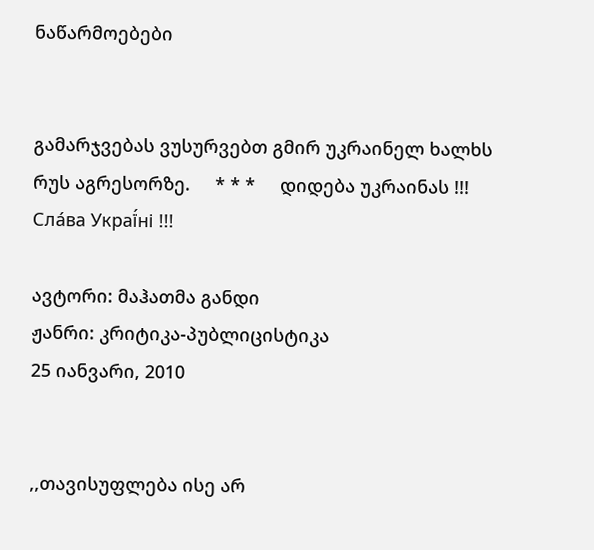ნაწარმოებები


გამარჯვებას ვუსურვებთ გმირ უკრაინელ ხალხს რუს აგრესორზე.     * * *     დიდება უკრაინას !!! Сла́ва Украї́ні !!!

ავტორი: მაჰათმა განდი
ჟანრი: კრიტიკა-პუბლიცისტიკა
25 იანვარი, 2010


,,თავისუფლება ისე არ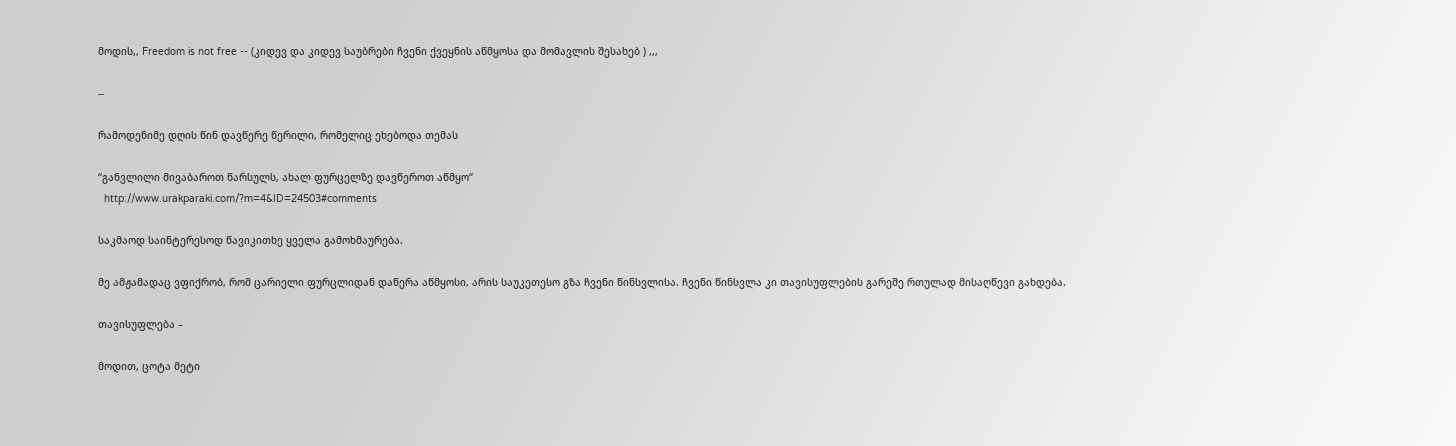მოდის,, Freedom is not free -- (კიდევ და კიდევ საუბრები ჩვენი ქვეყნის აწმყოსა და მომავლის შესახებ ) ,,,

--

რამოდენიმე დღის წინ დავწერე წერილი, რომელიც ეხებოდა თემას

“განვლილი მივაბაროთ წარსულს, ახალ ფურცელზე დავწეროთ აწმყო“
  http://www.urakparaki.com/?m=4&ID=24503#comments

საკმაოდ საინტერესოდ წავიკითხე ყველა გამოხმაურება.

მე ამჟამადაც ვფიქრობ, რომ ცარიელი ფურცლიდან დაწერა აწმყოსი, არის საუკეთესო გზა ჩვენი წინსვლისა. ჩვენი წინსვლა კი თავისუფლების გარეშე რთულად მისაღწევი გახდება.

თავისუფლება –

მოდით, ცოტა მეტი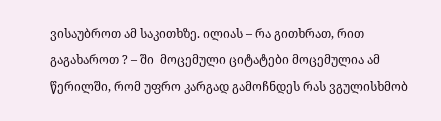ვისაუბროთ ამ საკითხზე. ილიას – რა გითხრათ, რით გაგახაროთ ? – ში  მოცემული ციტატები მოცემულია ამ წერილში, რომ უფრო კარგად გამოჩნდეს რას ვგულისხმობ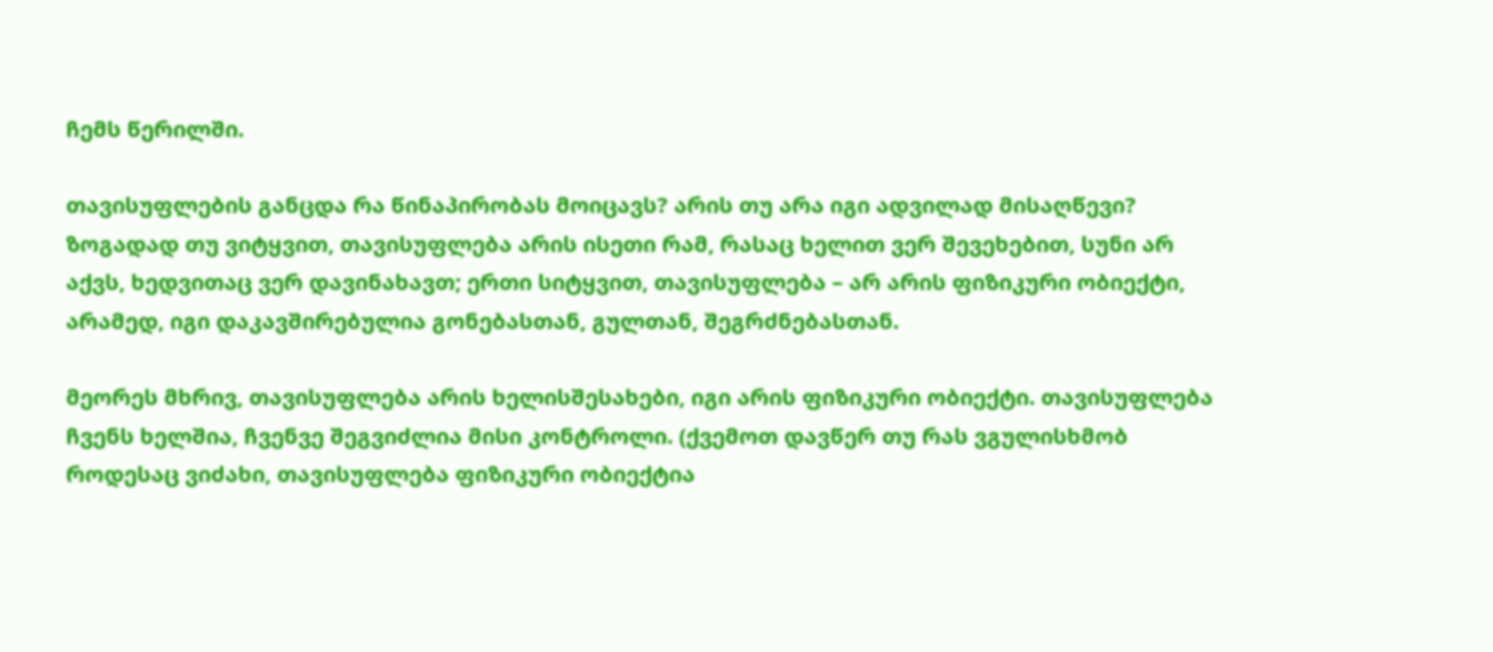ჩემს წერილში.

თავისუფლების განცდა რა წინაპირობას მოიცავს? არის თუ არა იგი ადვილად მისაღწევი? ზოგადად თუ ვიტყვით, თავისუფლება არის ისეთი რამ, რასაც ხელით ვერ შევეხებით, სუნი არ აქვს, ხედვითაც ვერ დავინახავთ; ერთი სიტყვით, თავისუფლება – არ არის ფიზიკური ობიექტი, არამედ, იგი დაკავშირებულია გონებასთან, გულთან, შეგრძნებასთან.

მეორეს მხრივ, თავისუფლება არის ხელისშესახები, იგი არის ფიზიკური ობიექტი. თავისუფლება ჩვენს ხელშია, ჩვენვე შეგვიძლია მისი კონტროლი. (ქვემოთ დავწერ თუ რას ვგულისხმობ როდესაც ვიძახი, თავისუფლება ფიზიკური ობიექტია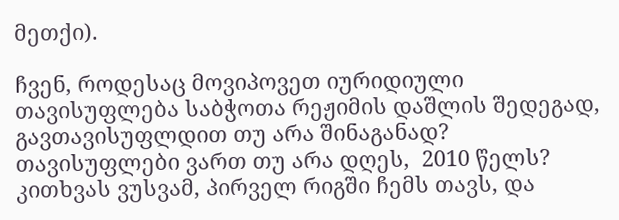მეთქი).

ჩვენ, როდესაც მოვიპოვეთ იურიდიული თავისუფლება საბჭოთა რეჟიმის დაშლის შედეგად, გავთავისუფლდით თუ არა შინაგანად?  თავისუფლები ვართ თუ არა დღეს,  2010 წელს? კითხვას ვუსვამ, პირველ რიგში ჩემს თავს, და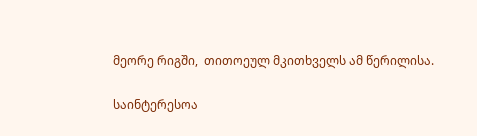მეორე რიგში,  თითოეულ მკითხველს ამ წერილისა.

საინტერესოა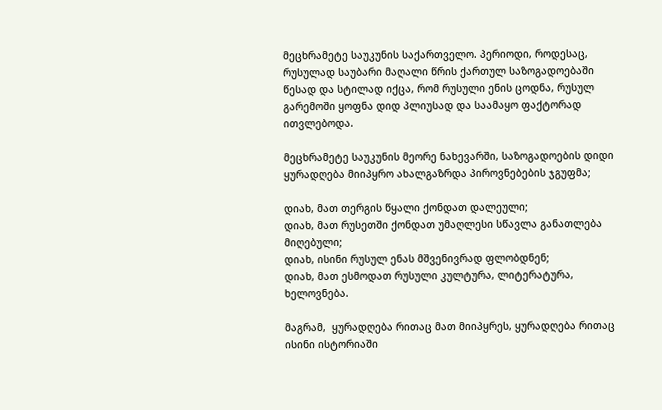მეცხრამეტე საუკუნის საქართველო. პერიოდი, როდესაც, რუსულად საუბარი მაღალი წრის ქართულ საზოგადოებაში წესად და სტილად იქცა, რომ რუსული ენის ცოდნა, რუსულ გარემოში ყოფნა დიდ პლიუსად და საამაყო ფაქტორად ითვლებოდა.

მეცხრამეტე საუკუნის მეორე ნახევარში, საზოგადოების დიდი ყურადღება მიიპყრო ახალგაზრდა პიროვნებების ჯგუფმა;

დიახ, მათ თერგის წყალი ქონდათ დალეული;
დიახ, მათ რუსეთში ქონდათ უმაღლესი სწავლა განათლება მიღებული;
დიახ, ისინი რუსულ ენას მშვენივრად ფლობდნენ;
დიახ, მათ ესმოდათ რუსული კულტურა, ლიტერატურა, ხელოვნება.

მაგრამ,  ყურადღება რითაც მათ მიიპყრეს, ყურადღება რითაც ისინი ისტორიაში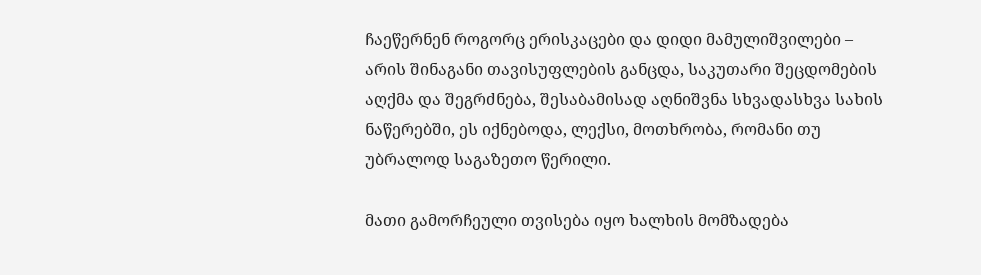ჩაეწერნენ როგორც ერისკაცები და დიდი მამულიშვილები – არის შინაგანი თავისუფლების განცდა, საკუთარი შეცდომების აღქმა და შეგრძნება, შესაბამისად აღნიშვნა სხვადასხვა სახის ნაწერებში, ეს იქნებოდა, ლექსი, მოთხრობა, რომანი თუ უბრალოდ საგაზეთო წერილი.

მათი გამორჩეული თვისება იყო ხალხის მომზადება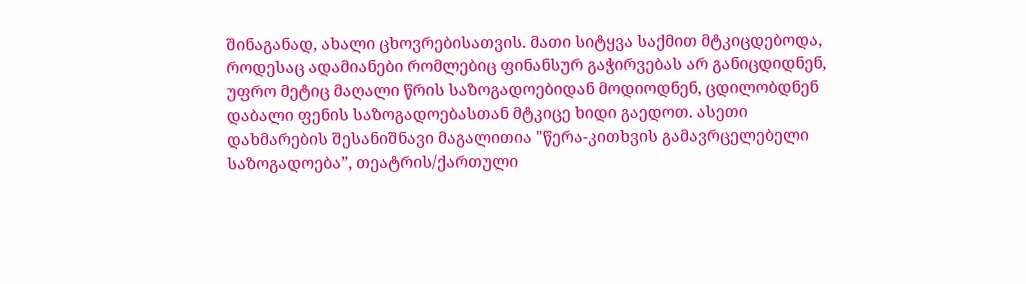შინაგანად, ახალი ცხოვრებისათვის. მათი სიტყვა საქმით მტკიცდებოდა, როდესაც ადამიანები რომლებიც ფინანსურ გაჭირვებას არ განიცდიდნენ, უფრო მეტიც მაღალი წრის საზოგადოებიდან მოდიოდნენ, ცდილობდნენ დაბალი ფენის საზოგადოებასთან მტკიცე ხიდი გაედოთ. ასეთი დახმარების შესანიშნავი მაგალითია "წერა-კითხვის გამავრცელებელი საზოგადოება”, თეატრის/ქართული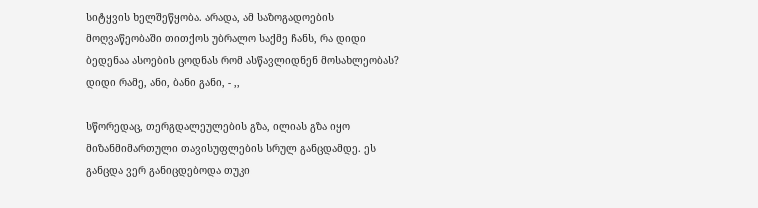სიტყვის ხელშეწყობა. არადა, ამ საზოგადოების მოღვაწეობაში თითქოს უბრალო საქმე ჩანს, რა დიდი ბედენაა ასოების ცოდნას რომ ასწავლიდნენ მოსახლეობას? დიდი რამე, ანი, ბანი განი, - ,,

სწორედაც, თერგდალეულების გზა, ილიას გზა იყო მიზანმიმართული თავისუფლების სრულ განცდამდე. ეს განცდა ვერ განიცდებოდა თუკი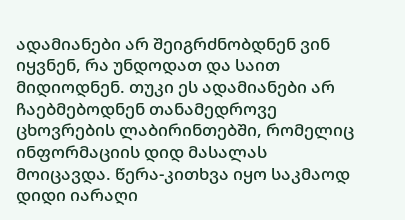ადამიანები არ შეიგრძნობდნენ ვინ იყვნენ, რა უნდოდათ და საით მიდიოდნენ. თუკი ეს ადამიანები არ ჩაებმებოდნენ თანამედროვე ცხოვრების ლაბირინთებში, რომელიც ინფორმაციის დიდ მასალას მოიცავდა. წერა-კითხვა იყო საკმაოდ დიდი იარაღი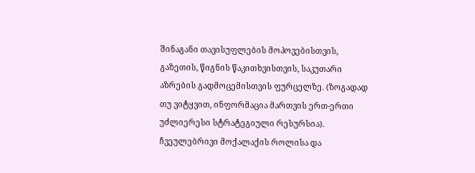შინაგანი თავისუფლების მოპოვებისთვის, გაზეთის, წიგნის წაკითხვისთვის, საკუთარი აზრების გადმოცემისთვის ფურცელზე. (ზოგადად თუ ვიტყვით, ინფორმაცია მართვის ერთ-ერთი უძლიერესი სტრატეგიული რესურსია). ჩვეულებრივი მოქალაქის როლისა და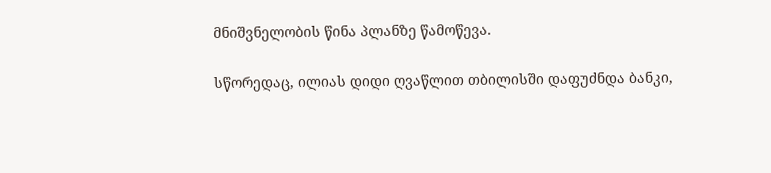მნიშვნელობის წინა პლანზე წამოწევა.

სწორედაც, ილიას დიდი ღვაწლით თბილისში დაფუძნდა ბანკი,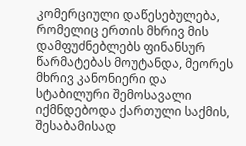კომერციული დაწესებულება, რომელიც ერთის მხრივ მის დამფუძნებლებს ფინანსურ წარმატებას მოუტანდა, მეორეს მხრივ კანონიერი და სტაბილური შემოსავალი იქმნდებოდა ქართული საქმის, შესაბამისად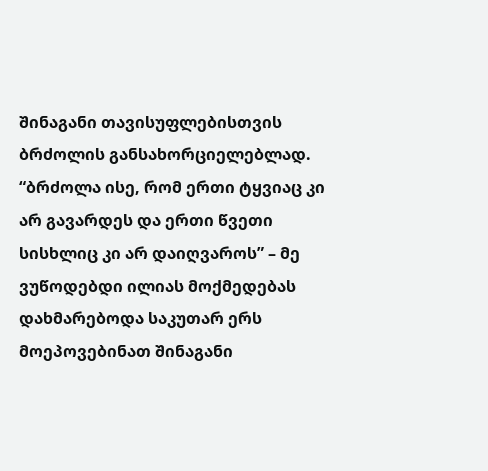შინაგანი თავისუფლებისთვის ბრძოლის განსახორციელებლად. “ბრძოლა ისე, რომ ერთი ტყვიაც კი არ გავარდეს და ერთი წვეთი სისხლიც კი არ დაიღვაროს” – მე ვუწოდებდი ილიას მოქმედებას დახმარებოდა საკუთარ ერს მოეპოვებინათ შინაგანი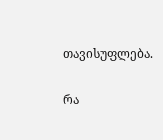თავისუფლება.

რა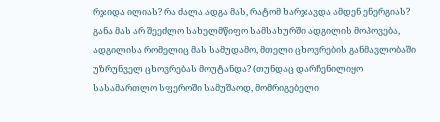რჯიდა ილიას? რა ძალა ადგა მას, რატომ ხარჯავდა ამდენ ენერგიას? განა მას არ შეეძლო სახელმწიფო სამსახურში ადგილის მოპოვება, ადგილისა რომელიც მას სამუდამო, მთელი ცხოვრების განმავლობაში უზრუნველ ცხოვრებას მოუტანდა? (თუნდაც დარჩენილიყო სასამართლო სფეროში სამუშაოდ, მომრიგებელი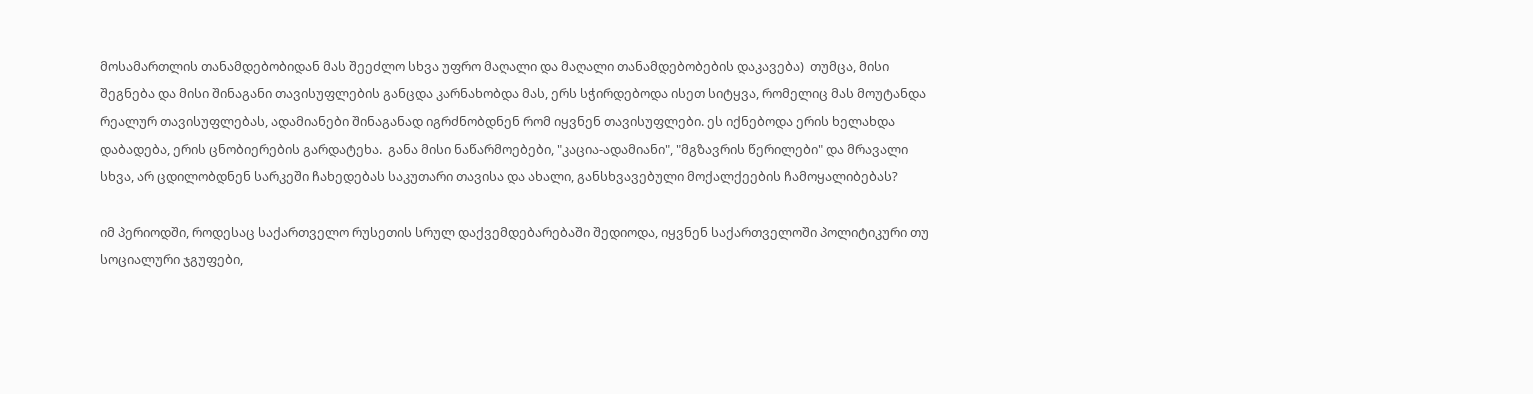მოსამართლის თანამდებობიდან მას შეეძლო სხვა უფრო მაღალი და მაღალი თანამდებობების დაკავება)  თუმცა, მისი შეგნება და მისი შინაგანი თავისუფლების განცდა კარნახობდა მას, ერს სჭირდებოდა ისეთ სიტყვა, რომელიც მას მოუტანდა რეალურ თავისუფლებას, ადამიანები შინაგანად იგრძნობდნენ რომ იყვნენ თავისუფლები. ეს იქნებოდა ერის ხელახდა დაბადება, ერის ცნობიერების გარდატეხა.  განა მისი ნაწარმოებები, "კაცია-ადამიანი", "მგზავრის წერილები" და მრავალი სხვა, არ ცდილობდნენ სარკეში ჩახედებას საკუთარი თავისა და ახალი, განსხვავებული მოქალქეების ჩამოყალიბებას?

იმ პერიოდში, როდესაც საქართველო რუსეთის სრულ დაქვემდებარებაში შედიოდა, იყვნენ საქართველოში პოლიტიკური თუ სოციალური ჯგუფები,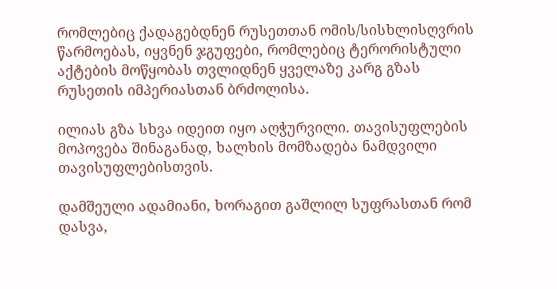რომლებიც ქადაგებდნენ რუსეთთან ომის/სისხლისღვრის წარმოებას, იყვნენ ჯგუფები, რომლებიც ტერორისტული აქტების მოწყობას თვლიდნენ ყველაზე კარგ გზას რუსეთის იმპერიასთან ბრძოლისა.

ილიას გზა სხვა იდეით იყო აღჭურვილი. თავისუფლების მოპოვება შინაგანად, ხალხის მომზადება ნამდვილი თავისუფლებისთვის.

დამშეული ადამიანი, ხორაგით გაშლილ სუფრასთან რომ დასვა,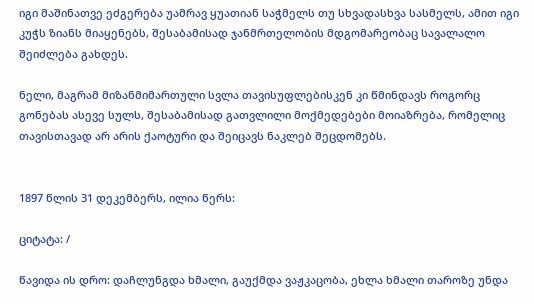იგი მაშინათვე ეძგერება უამრავ ყუათიან საჭმელს თუ სხვადასხვა სასმელს, ამით იგი კუჭს ზიანს მიაყენებს, შესაბამისად ჯანმრთელობის მდგომარეობაც სავალალო შეიძლება გახდეს.

ნელი, მაგრამ მიზანმიმართული სვლა თავისუფლებისკენ კი წმინდავს როგორც გონებას ასევე სულს, შესაბამისად გათვლილი მოქმედებები მოიაზრება, რომელიც თავისთავად არ არის ქაოტური და შეიცავს ნაკლებ შეცდომებს.


1897 წლის 31 დეკემბერს, ილია წერს:

ციტატა: /

წავიდა ის დრო: დაჩლუნგდა ხმალი, გაუქმდა ვაჟკაცობა, ეხლა ხმალი თაროზე უნდა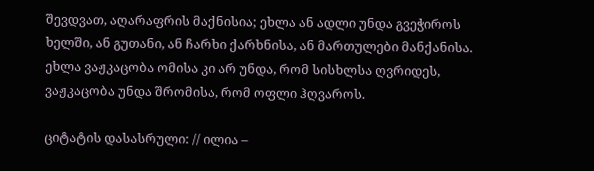შევდვათ, აღარაფრის მაქნისია; ეხლა ან ადლი უნდა გვეჭიროს ხელში, ან გუთანი, ან ჩარხი ქარხნისა, ან მართულები მანქანისა. ეხლა ვაჟკაცობა ომისა კი არ უნდა, რომ სისხლსა ღვრიდეს, ვაჟკაცობა უნდა შრომისა, რომ ოფლი ჰღვაროს.

ციტატის დასასრული: // ილია –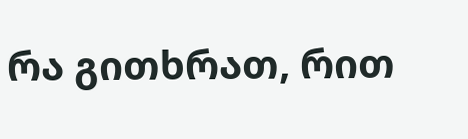რა გითხრათ, რით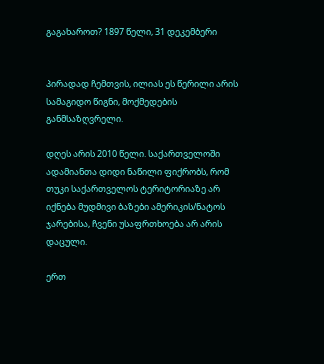გაგახაროთ? 1897 წელი, 31 დეკემბერი


პირადად ჩემთვის, ილიას ეს წერილი არის სამაგიდო წიგნი, მოქმედების განმსაზღვრელი.

დღეს არის 2010 წელი. საქართველოში ადამიანთა დიდი ნაწილი ფიქრობს, რომ თუკი საქართველოს ტერიტორიაზე არ იქნება მუდმივი ბაზები ამერიკის/ნატოს ჯარებისა, ჩვენი უსაფრთხოება არ არის დაცული.

ერთ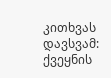კითხვას დავსვამ:
ქვეყნის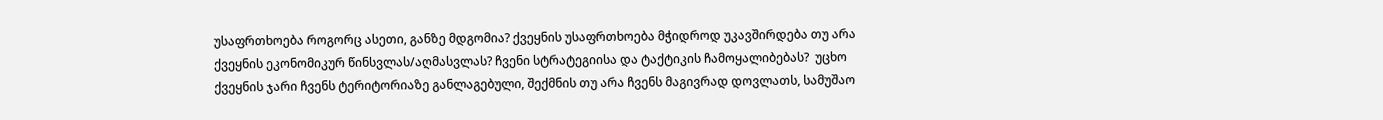უსაფრთხოება როგორც ასეთი, განზე მდგომია? ქვეყნის უსაფრთხოება მჭიდროდ უკავშირდება თუ არა ქვეყნის ეკონომიკურ წინსვლას/აღმასვლას? ჩვენი სტრატეგიისა და ტაქტიკის ჩამოყალიბებას?  უცხო ქვეყნის ჯარი ჩვენს ტერიტორიაზე განლაგებული, შექმნის თუ არა ჩვენს მაგივრად დოვლათს, სამუშაო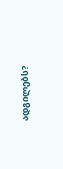ადგილებს?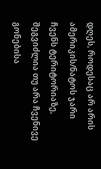დღეს, როდესაც არ არის ამერიკის/ნატოს ჯარი ჩვენს ტერიტორიაზე, შეგვიძლია თუ არა ჩვენივე გონებისა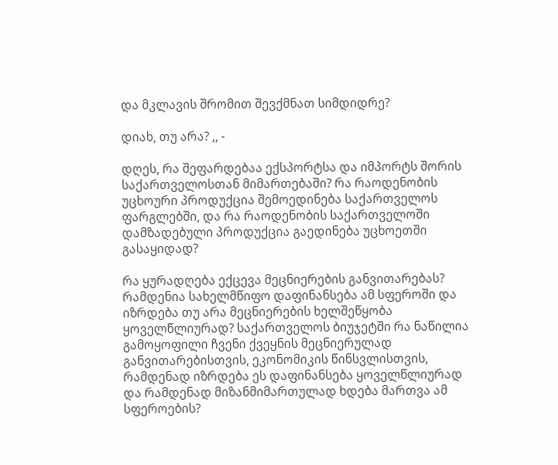და მკლავის შრომით შევქმნათ სიმდიდრე?

დიახ, თუ არა? ,, -

დღეს, რა შეფარდებაა ექსპორტსა და იმპორტს შორის საქართველოსთან მიმართებაში? რა რაოდენობის უცხოური პროდუქცია შემოედინება საქართველოს ფარგლებში, და რა რაოდენობის საქართველოში დამზადებული პროდუქცია გაედინება უცხოეთში გასაყიდად?

რა ყურადღება ექცევა მეცნიერების განვითარებას? რამდენია სახელმწიფო დაფინანსება ამ სფეროში და იზრდება თუ არა მეცნიერების ხელშეწყობა ყოველწლიურად? საქართველოს ბიუჯეტში რა ნაწილია გამოყოფილი ჩვენი ქვეყნის მეცნიერულად განვითარებისთვის, ეკონომიკის წინსვლისთვის, რამდენად იზრდება ეს დაფინანსება ყოველწლიურად და რამდენად მიზანმიმართულად ხდება მართვა ამ სფეროების?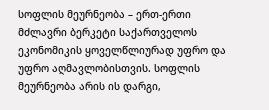სოფლის მეურნეობა – ერთ-ერთი მძლავრი ბერკეტი საქართველოს ეკონომიკის ყოველწლიურად უფრო და უფრო აღმავლობისთვის. სოფლის მეურნეობა არის ის დარგი,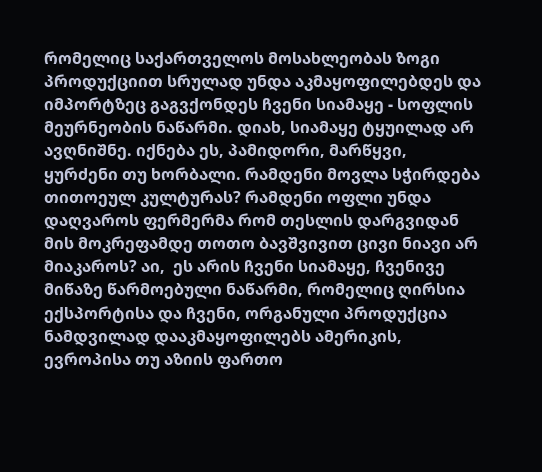რომელიც საქართველოს მოსახლეობას ზოგი პროდუქციით სრულად უნდა აკმაყოფილებდეს და იმპორტზეც გაგვქონდეს ჩვენი სიამაყე - სოფლის მეურნეობის ნაწარმი. დიახ, სიამაყე ტყუილად არ ავღნიშნე. იქნება ეს, პამიდორი, მარწყვი,  ყურძენი თუ ხორბალი. რამდენი მოვლა სჭირდება თითოეულ კულტურას? რამდენი ოფლი უნდა დაღვაროს ფერმერმა რომ თესლის დარგვიდან მის მოკრეფამდე თოთო ბავშვივით ცივი ნიავი არ მიაკაროს? აი,  ეს არის ჩვენი სიამაყე, ჩვენივე მიწაზე წარმოებული ნაწარმი, რომელიც ღირსია ექსპორტისა და ჩვენი, ორგანული პროდუქცია ნამდვილად დააკმაყოფილებს ამერიკის,  ევროპისა თუ აზიის ფართო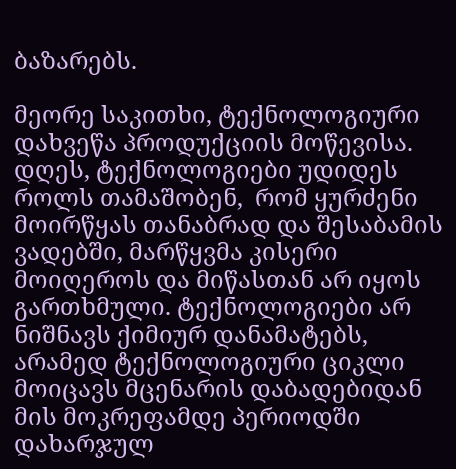ბაზარებს.

მეორე საკითხი, ტექნოლოგიური დახვეწა პროდუქციის მოწევისა. დღეს, ტექნოლოგიები უდიდეს როლს თამაშობენ,  რომ ყურძენი მოირწყას თანაბრად და შესაბამის ვადებში, მარწყვმა კისერი მოიღეროს და მიწასთან არ იყოს გართხმული. ტექნოლოგიები არ ნიშნავს ქიმიურ დანამატებს, არამედ ტექნოლოგიური ციკლი მოიცავს მცენარის დაბადებიდან მის მოკრეფამდე პერიოდში დახარჯულ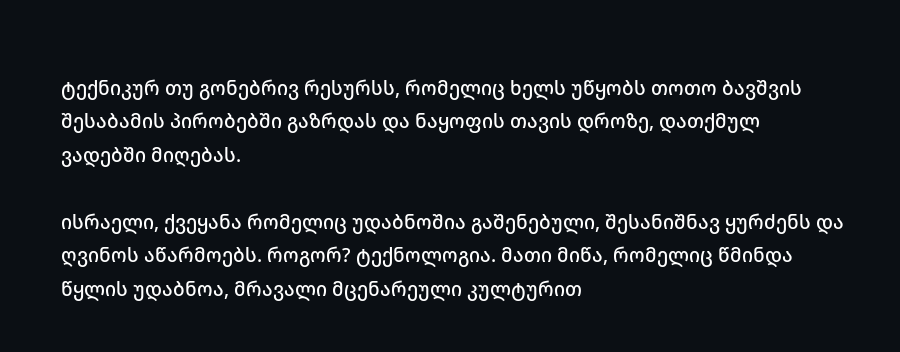ტექნიკურ თუ გონებრივ რესურსს, რომელიც ხელს უწყობს თოთო ბავშვის შესაბამის პირობებში გაზრდას და ნაყოფის თავის დროზე, დათქმულ ვადებში მიღებას.

ისრაელი, ქვეყანა რომელიც უდაბნოშია გაშენებული, შესანიშნავ ყურძენს და ღვინოს აწარმოებს. როგორ? ტექნოლოგია. მათი მიწა, რომელიც წმინდა წყლის უდაბნოა, მრავალი მცენარეული კულტურით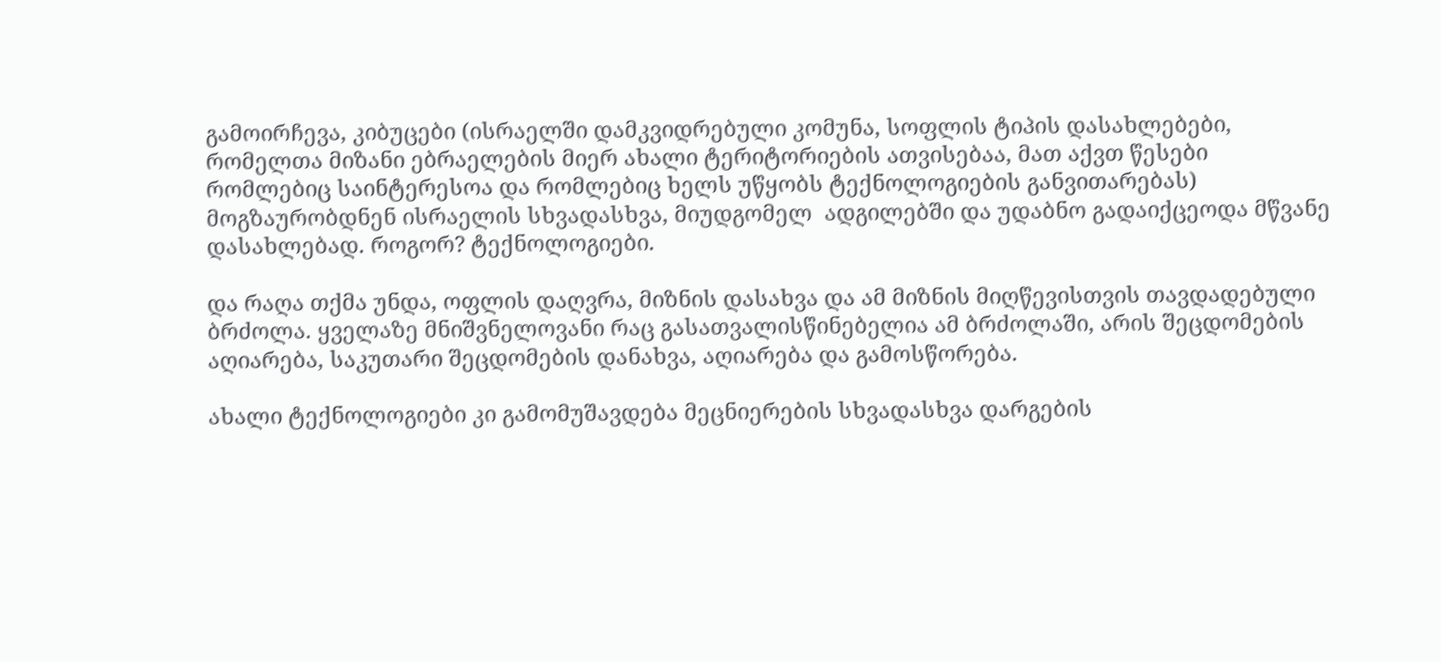გამოირჩევა, კიბუცები (ისრაელში დამკვიდრებული კომუნა, სოფლის ტიპის დასახლებები,  რომელთა მიზანი ებრაელების მიერ ახალი ტერიტორიების ათვისებაა, მათ აქვთ წესები რომლებიც საინტერესოა და რომლებიც ხელს უწყობს ტექნოლოგიების განვითარებას)  მოგზაურობდნენ ისრაელის სხვადასხვა, მიუდგომელ  ადგილებში და უდაბნო გადაიქცეოდა მწვანე დასახლებად. როგორ? ტექნოლოგიები.

და რაღა თქმა უნდა, ოფლის დაღვრა, მიზნის დასახვა და ამ მიზნის მიღწევისთვის თავდადებული ბრძოლა. ყველაზე მნიშვნელოვანი რაც გასათვალისწინებელია ამ ბრძოლაში, არის შეცდომების აღიარება, საკუთარი შეცდომების დანახვა, აღიარება და გამოსწორება.

ახალი ტექნოლოგიები კი გამომუშავდება მეცნიერების სხვადასხვა დარგების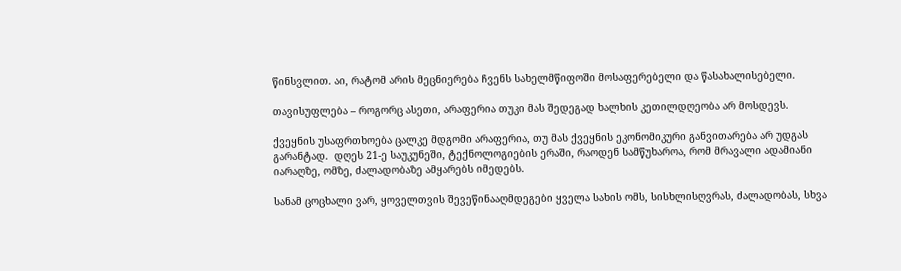წინსვლით. აი, რატომ არის მეცნიერება ჩვენს სახელმწიფოში მოსაფერებელი და წასახალისებელი.

თავისუფლება – როგორც ასეთი, არაფერია თუკი მას შედეგად ხალხის კეთილდღეობა არ მოსდევს.

ქვეყნის უსაფრთხოება ცალკე მდგომი არაფერია, თუ მას ქვეყნის ეკონომიკური განვითარება არ უდგას გარანტად.  დღეს 21-ე საუკუნეში, ტექნოლოგიების ერაში, რაოდენ სამწუხაროა, რომ მრავალი ადამიანი იარაღზე, ომზე, ძალადობაზე ამყარებს იმედებს.

სანამ ცოცხალი ვარ, ყოველთვის შევეწინააღმდეგები ყველა სახის ომს, სისხლისღვრას, ძალადობას, სხვა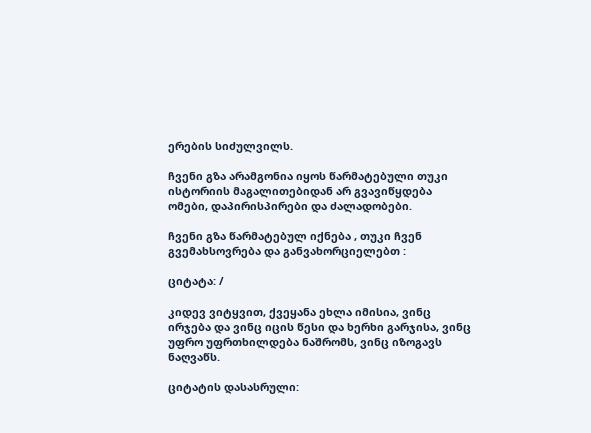ერების სიძულვილს.

ჩვენი გზა არამგონია იყოს წარმატებული თუკი ისტორიის მაგალითებიდან არ გვავიწყდება ომები, დაპირისპირები და ძალადობები.

ჩვენი გზა წარმატებულ იქნება , თუკი ჩვენ გვემახსოვრება და განვახორციელებთ :

ციტატა: /

კიდევ ვიტყვით, ქვეყანა ეხლა იმისია, ვინც ირჯება და ვინც იცის წესი და ხერხი გარჯისა, ვინც უფრო უფრთხილდება ნაშრომს, ვინც იზოგავს ნაღვაწს.

ციტატის დასასრული: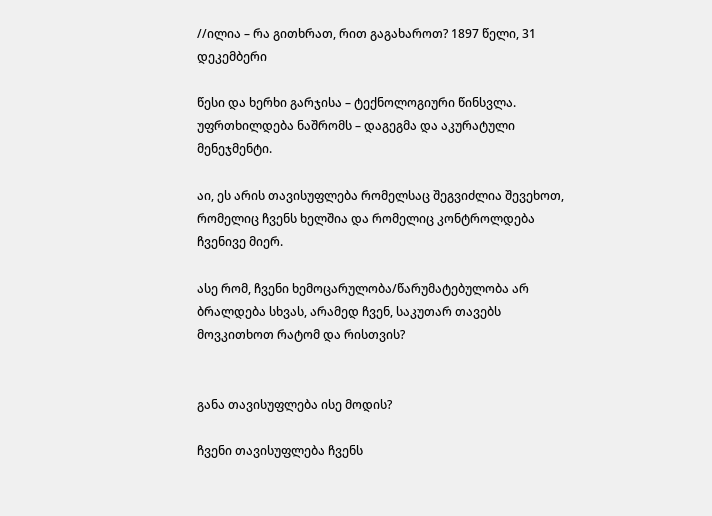//ილია – რა გითხრათ, რით გაგახაროთ? 1897 წელი, 31 დეკემბერი

წესი და ხერხი გარჯისა – ტექნოლოგიური წინსვლა.
უფრთხილდება ნაშრომს – დაგეგმა და აკურატული მენეჯმენტი.

აი, ეს არის თავისუფლება რომელსაც შეგვიძლია შევეხოთ, რომელიც ჩვენს ხელშია და რომელიც კონტროლდება ჩვენივე მიერ.

ასე რომ, ჩვენი ხემოცარულობა/წარუმატებულობა არ ბრალდება სხვას, არამედ ჩვენ, საკუთარ თავებს მოვკითხოთ რატომ და რისთვის?


განა თავისუფლება ისე მოდის?

ჩვენი თავისუფლება ჩვენს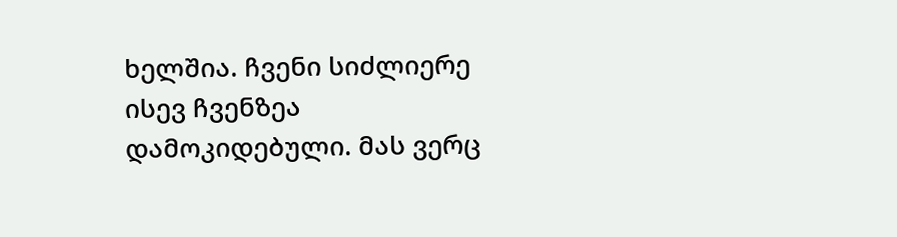ხელშია. ჩვენი სიძლიერე ისევ ჩვენზეა დამოკიდებული. მას ვერც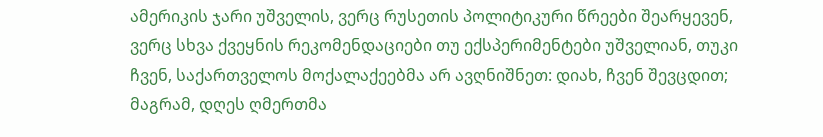ამერიკის ჯარი უშველის, ვერც რუსეთის პოლიტიკური წრეები შეარყევენ, ვერც სხვა ქვეყნის რეკომენდაციები თუ ექსპერიმენტები უშველიან, თუკი ჩვენ, საქართველოს მოქალაქეებმა არ ავღნიშნეთ: დიახ, ჩვენ შევცდით; მაგრამ, დღეს ღმერთმა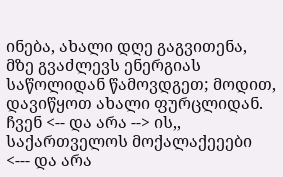ინება, ახალი დღე გაგვითენა, მზე გვაძლევს ენერგიას საწოლიდან წამოვდგეთ; მოდით, დავიწყოთ ახალი ფურცლიდან. ჩვენ <-- და არა --> ის,, საქართველოს მოქალაქეეები <--- და არა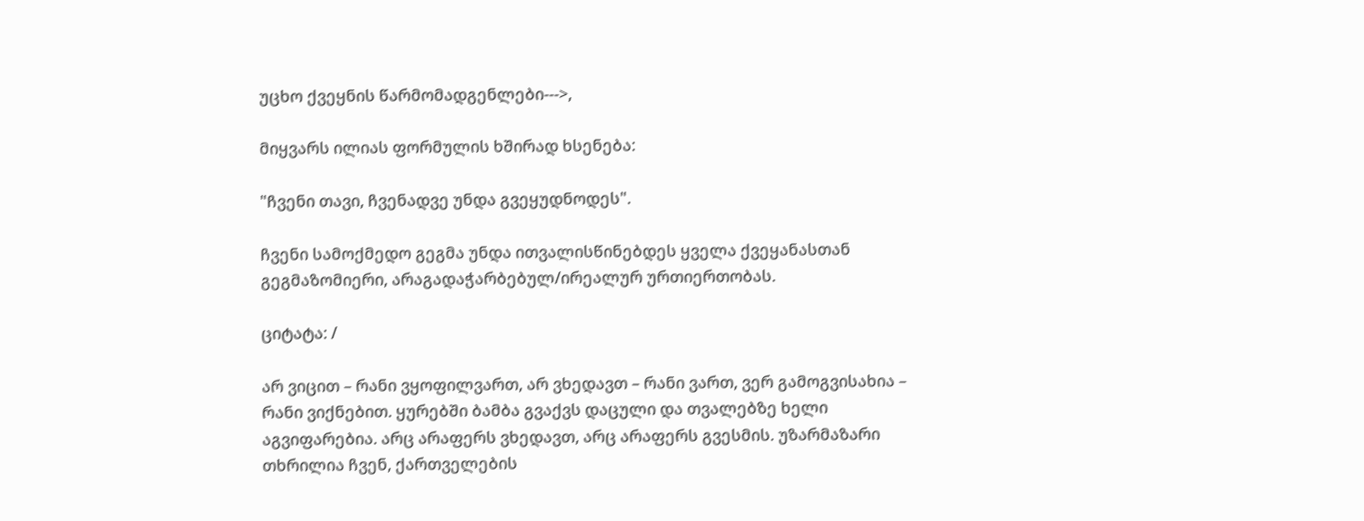უცხო ქვეყნის წარმომადგენლები--->,

მიყვარს ილიას ფორმულის ხშირად ხსენება:

"ჩვენი თავი, ჩვენადვე უნდა გვეყუდნოდეს".

ჩვენი სამოქმედო გეგმა უნდა ითვალისწინებდეს ყველა ქვეყანასთან გეგმაზომიერი, არაგადაჭარბებულ/ირეალურ ურთიერთობას.

ციტატა: /

არ ვიცით – რანი ვყოფილვართ, არ ვხედავთ – რანი ვართ, ვერ გამოგვისახია – რანი ვიქნებით. ყურებში ბამბა გვაქვს დაცული და თვალებზე ხელი აგვიფარებია. არც არაფერს ვხედავთ, არც არაფერს გვესმის. უზარმაზარი თხრილია ჩვენ, ქართველების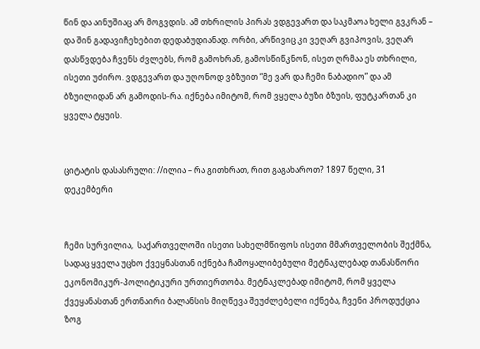წინ და აინუშიაც არ მოგვდის. ამ თხრილის პირას ვდგევართ და საკმაოა ხელი გვკრან – და შინ გადავიჩეხებით დედაბუდიანად. ორბი, არწივიც კი ვეღარ გვიპოვის, ვეღარ დასწვდება ჩვენს ძვლებს, რომ გამოხრან, გამოსწიწკნონ, ისეთ ღრმაა ეს თხრილი, ისეთი უძირო. ვდგევართ და უღონოდ ვბზუით “მე ვარ და ჩემი ნაბადიო” და ამ ბზუილიდან არ გამოდის-რა. იქნება იმიტომ, რომ ვყელა ბუზი ბზუის, ფუტკართან კი ყველა ტყუის.


ციტატის დასასრული: //ილია – რა გითხრათ, რით გაგახაროთ? 1897 წელი, 31 დეკემბერი


ჩემი სურვილია,  საქართველოში ისეთი სახელმწიფოს ისეთი მმართველობის შექმნა, სადაც ყველა უცხო ქვეყნასთან იქნება ჩამოყალიბებული მეტნაკლებად თანასწორი
ეკონომიკურ-პოლიტიკური ურთიერთობა. მეტნაკლებად იმიტომ, რომ ყველა ქვეყანასთან ერთნაირი ბალანსის მიღწევა შეუძლებელი იქნება, ჩვენი პროდუქცია ზოგ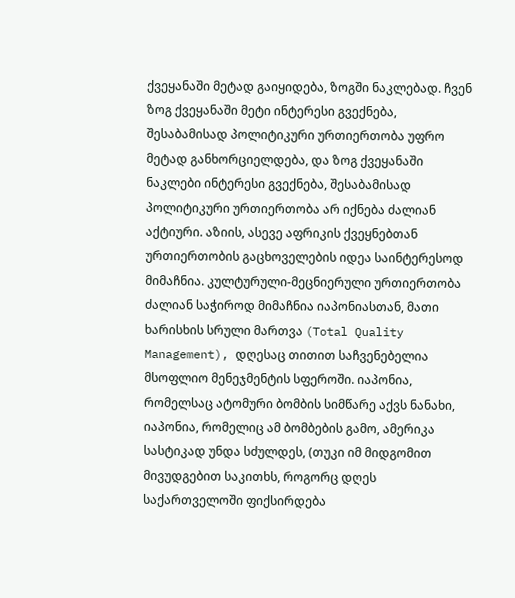ქვეყანაში მეტად გაიყიდება, ზოგში ნაკლებად. ჩვენ ზოგ ქვეყანაში მეტი ინტერესი გვექნება, შესაბამისად პოლიტიკური ურთიერთობა უფრო მეტად განხორციელდება, და ზოგ ქვეყანაში ნაკლები ინტერესი გვექნება, შესაბამისად პოლიტიკური ურთიერთობა არ იქნება ძალიან აქტიური. აზიის, ასევე აფრიკის ქვეყნებთან ურთიერთობის გაცხოველების იდეა საინტერესოდ მიმაჩნია. კულტურული-მეცნიერული ურთიერთობა ძალიან საჭიროდ მიმაჩნია იაპონიასთან, მათი ხარისხის სრული მართვა (Total Quality Management), დღესაც თითით საჩვენებელია მსოფლიო მენეჯმენტის სფეროში. იაპონია, რომელსაც ატომური ბომბის სიმწარე აქვს ნანახი, იაპონია, რომელიც ამ ბომბების გამო, ამერიკა სასტიკად უნდა სძულდეს, (თუკი იმ მიდგომით მივუდგებით საკითხს, როგორც დღეს საქართველოში ფიქსირდება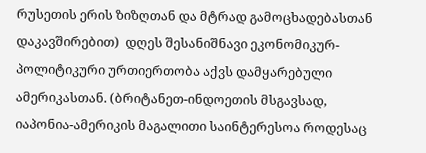რუსეთის ერის ზიზღთან და მტრად გამოცხადებასთან დაკავშირებით)  დღეს შესანიშნავი ეკონომიკურ-პოლიტიკური ურთიერთობა აქვს დამყარებული ამერიკასთან. (ბრიტანეთ-ინდოეთის მსგავსად, იაპონია-ამერიკის მაგალითი საინტერესოა როდესაც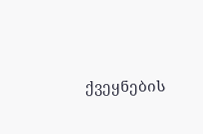ქვეყნების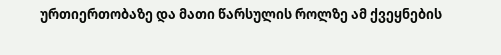ურთიერთობაზე და მათი წარსულის როლზე ამ ქვეყნების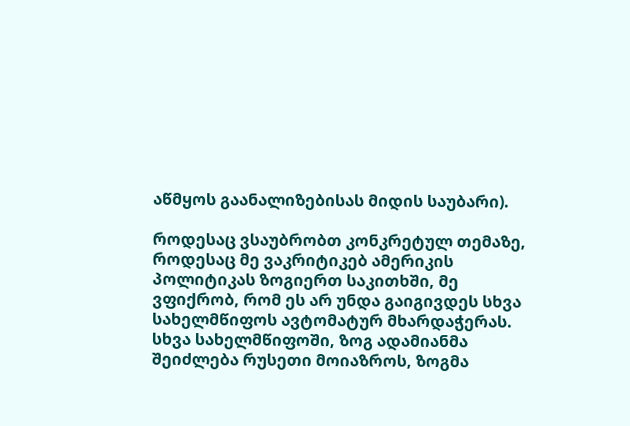აწმყოს გაანალიზებისას მიდის საუბარი).

როდესაც ვსაუბრობთ კონკრეტულ თემაზე, როდესაც მე ვაკრიტიკებ ამერიკის პოლიტიკას ზოგიერთ საკითხში, მე ვფიქრობ, რომ ეს არ უნდა გაიგივდეს სხვა სახელმწიფოს ავტომატურ მხარდაჭერას. სხვა სახელმწიფოში, ზოგ ადამიანმა შეიძლება რუსეთი მოიაზროს, ზოგმა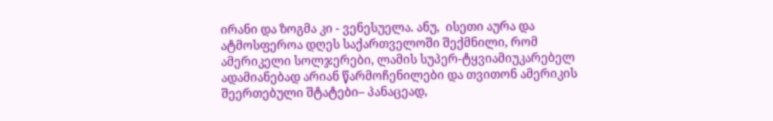ირანი და ზოგმა კი - ვენესუელა. ანუ,  ისეთი აურა და ატმოსფეროა დღეს საქართველოში შექმნილი, რომ ამერიკელი სოლჯერები, ლამის სუპერ-ტყვიამიუკარებელ ადამიანებად არიან წარმოჩენილები და თვითონ ამერიკის შეერთებული შტატები– პანაცეად,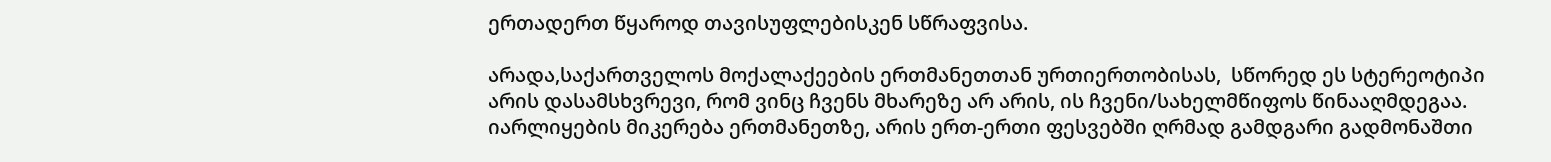ერთადერთ წყაროდ თავისუფლებისკენ სწრაფვისა.

არადა,საქართველოს მოქალაქეების ერთმანეთთან ურთიერთობისას,  სწორედ ეს სტერეოტიპი არის დასამსხვრევი, რომ ვინც ჩვენს მხარეზე არ არის, ის ჩვენი/სახელმწიფოს წინააღმდეგაა. იარლიყების მიკერება ერთმანეთზე, არის ერთ-ერთი ფესვებში ღრმად გამდგარი გადმონაშთი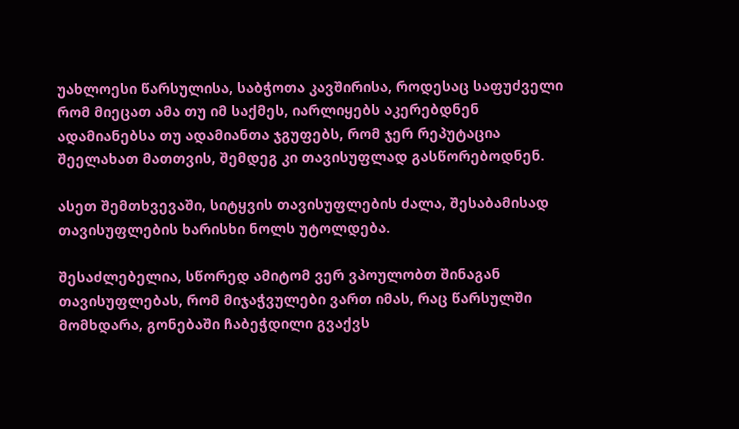უახლოესი წარსულისა, საბჭოთა კავშირისა, როდესაც საფუძველი რომ მიეცათ ამა თუ იმ საქმეს, იარლიყებს აკერებდნენ ადამიანებსა თუ ადამიანთა ჯგუფებს, რომ ჯერ რეპუტაცია შეელახათ მათთვის, შემდეგ კი თავისუფლად გასწორებოდნენ.

ასეთ შემთხვევაში, სიტყვის თავისუფლების ძალა, შესაბამისად თავისუფლების ხარისხი ნოლს უტოლდება.

შესაძლებელია, სწორედ ამიტომ ვერ ვპოულობთ შინაგან თავისუფლებას, რომ მიჯაჭვულები ვართ იმას, რაც წარსულში მომხდარა, გონებაში ჩაბეჭდილი გვაქვს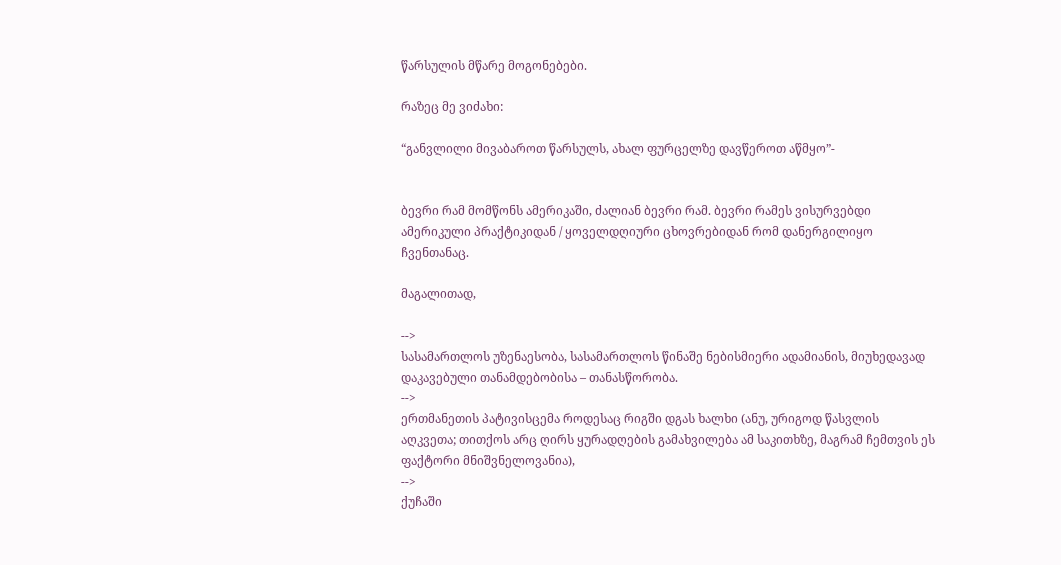წარსულის მწარე მოგონებები.

რაზეც მე ვიძახი:

“განვლილი მივაბაროთ წარსულს, ახალ ფურცელზე დავწეროთ აწმყო”-


ბევრი რამ მომწონს ამერიკაში, ძალიან ბევრი რამ. ბევრი რამეს ვისურვებდი ამერიკული პრაქტიკიდან / ყოველდღიური ცხოვრებიდან რომ დანერგილიყო ჩვენთანაც.

მაგალითად,

-->
სასამართლოს უზენაესობა, სასამართლოს წინაშე ნებისმიერი ადამიანის, მიუხედავად დაკავებული თანამდებობისა – თანასწორობა.
-->
ერთმანეთის პატივისცემა როდესაც რიგში დგას ხალხი (ანუ, ურიგოდ წასვლის აღკვეთა; თითქოს არც ღირს ყურადღების გამახვილება ამ საკითხზე, მაგრამ ჩემთვის ეს ფაქტორი მნიშვნელოვანია),
-->
ქუჩაში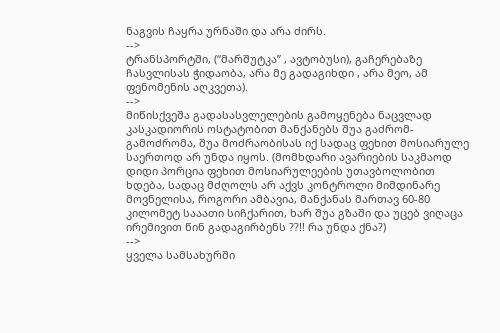ნაგვის ჩაყრა ურნაში და არა ძირს.
-->
ტრანსპორტში, (“მარშუტკა” , ავტობუსი), გაჩერებაზე ჩასვლისას ჭიდაობა, არა მე გადაგიხდი , არა მეო, ამ ფენომენის აღკვეთა).
-->
მიწისქვეშა გადასასვლელების გამოყენება ნაცვლად კასკადიორის ოსტატობით მანქანებს შუა გაძრომ-გამოძრომა, შუა მოძრაობისას იქ სადაც ფეხით მოსიარულე საერთოდ არ უნდა იყოს. (მომხდარი ავარიების საკმაოდ დიდი პორცია ფეხით მოსიარულეების უთავბოლობით ხდება, სადაც მძღოლს არ აქვს კონტროლი მიმდინარე მოვნელისა, როგორი ამბავია, მანქანას მართავ 60-80 კილომეტ სააათი სიჩქარით, ხარ შუა გზაში და უცებ ვიღაცა ირემივით წინ გადაგირბენს ??!! რა უნდა ქნა?)
-->
ყველა სამსახურში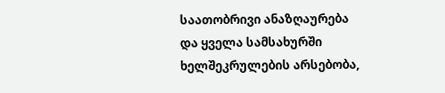საათობრივი ანაზღაურება და ყველა სამსახურში ხელშეკრულების არსებობა,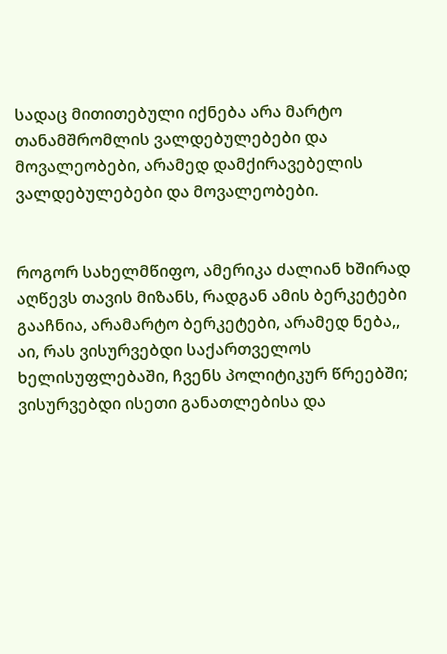სადაც მითითებული იქნება არა მარტო თანამშრომლის ვალდებულებები და მოვალეობები, არამედ დამქირავებელის ვალდებულებები და მოვალეობები.


როგორ სახელმწიფო, ამერიკა ძალიან ხშირად აღწევს თავის მიზანს, რადგან ამის ბერკეტები გააჩნია, არამარტო ბერკეტები, არამედ ნება,, აი, რას ვისურვებდი საქართველოს ხელისუფლებაში, ჩვენს პოლიტიკურ წრეებში; ვისურვებდი ისეთი განათლებისა და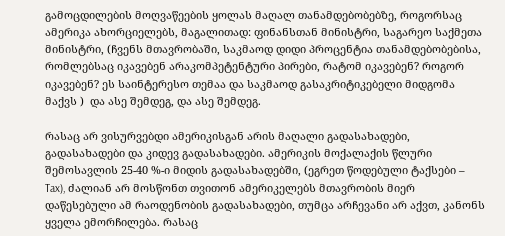გამოცდილების მოღვაწეების ყოლას მაღალ თანამდებობებზე, როგორსაც ამერიკა ახორციელებს, მაგალითად: ფინანსთან მინისტრი, საგარეო საქმეთა მინისტრი, (ჩვენს მთავრობაში, საკმაოდ დიდი პროცენტია თანამდებობებისა, რომლებსაც იკავებენ არაკომპეტენტური პირები, რატომ იკავებენ? როგორ იკავებენ? ეს საინტერესო თემაა და საკმაოდ გასაკრიტიკებელი მიდგომა მაქვს )  და ასე შემდეგ, და ასე შემდეგ.

რასაც არ ვისურვებდი ამერიკისგან არის მაღალი გადასახადები, გადასახადები და კიდევ გადასახადები. ამერიკის მოქალაქის წლური შემოსავლის 25-40 %-ი მიდის გადასახადებში, (ეგრეთ წოდებული ტაქსები – Tax), ძალიან არ მოსწონთ თვითონ ამერიკელებს მთავრობის მიერ დაწესებული ამ რაოდენობის გადასახადები, თუმცა არჩევანი არ აქვთ, კანონს ყველა ემორჩილება. რასაც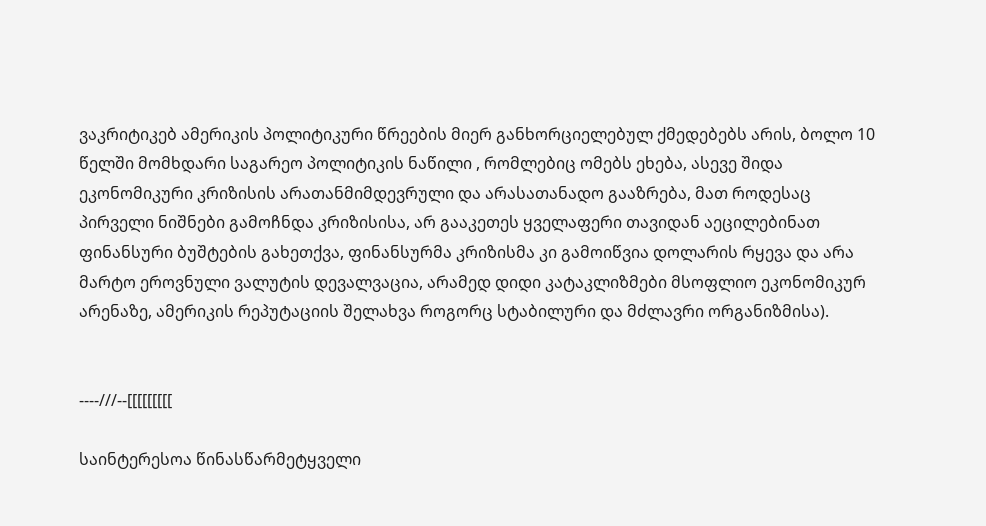ვაკრიტიკებ ამერიკის პოლიტიკური წრეების მიერ განხორციელებულ ქმედებებს არის, ბოლო 10 წელში მომხდარი საგარეო პოლიტიკის ნაწილი , რომლებიც ომებს ეხება, ასევე შიდა ეკონომიკური კრიზისის არათანმიმდევრული და არასათანადო გააზრება, მათ როდესაც პირველი ნიშნები გამოჩნდა კრიზისისა, არ გააკეთეს ყველაფერი თავიდან აეცილებინათ ფინანსური ბუშტების გახეთქვა, ფინანსურმა კრიზისმა კი გამოიწვია დოლარის რყევა და არა მარტო ეროვნული ვალუტის დევალვაცია, არამედ დიდი კატაკლიზმები მსოფლიო ეკონომიკურ არენაზე, ამერიკის რეპუტაციის შელახვა როგორც სტაბილური და მძლავრი ორგანიზმისა).


----///--[[[[[[[[[

საინტერესოა წინასწარმეტყველი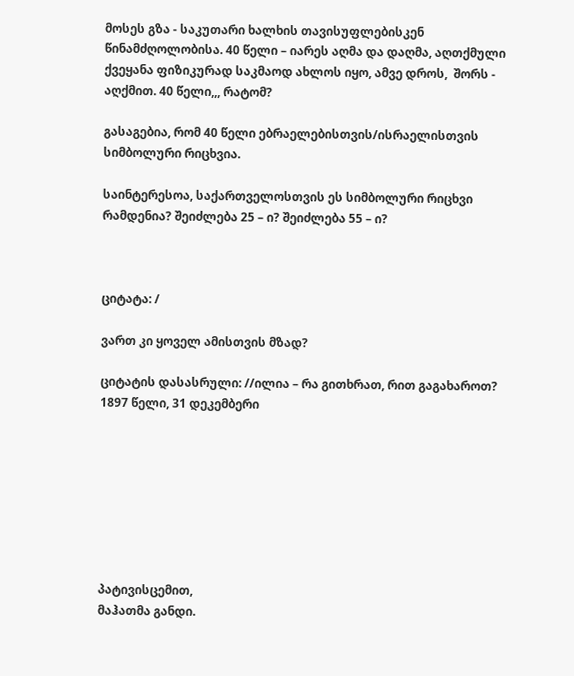მოსეს გზა - საკუთარი ხალხის თავისუფლებისკენ წინამძღოლობისა. 40 წელი – იარეს აღმა და დაღმა, აღთქმული ქვეყანა ფიზიკურად საკმაოდ ახლოს იყო, ამვე დროს,  შორს - აღქმით. 40 წელი,,, რატომ?

გასაგებია, რომ 40 წელი ებრაელებისთვის/ისრაელისთვის სიმბოლური რიცხვია.

საინტერესოა, საქართველოსთვის ეს სიმბოლური რიცხვი რამდენია? შეიძლება 25 – ი? შეიძლება 55 – ი?



ციტატა: /

ვართ კი ყოველ ამისთვის მზად?

ციტატის დასასრული: //ილია – რა გითხრათ, რით გაგახაროთ? 1897 წელი, 31 დეკემბერი








პატივისცემით,
მაჰათმა განდი.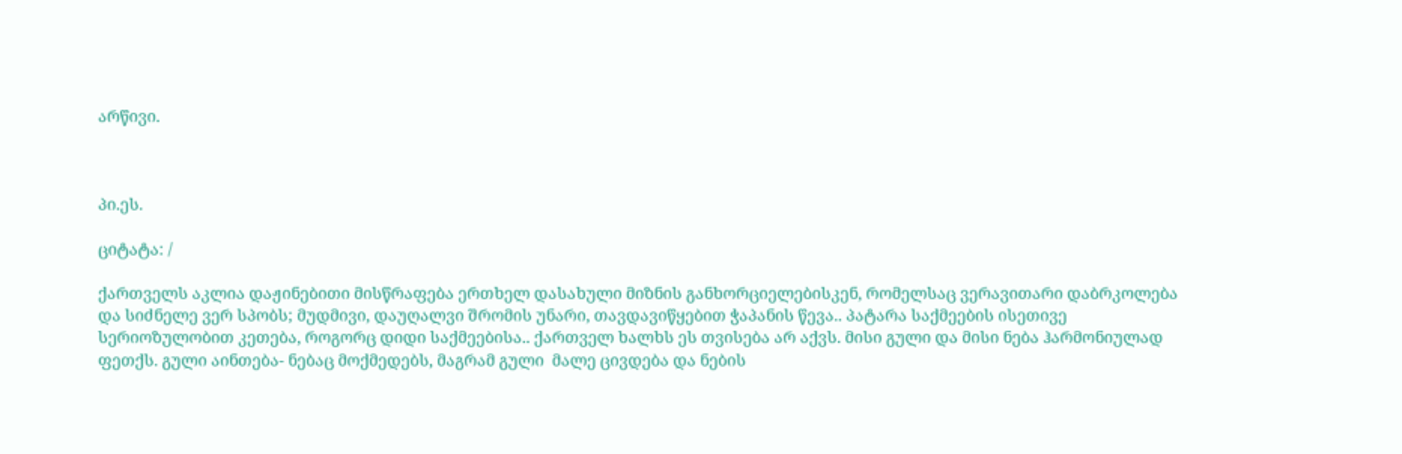არწივი.



პი.ეს.

ციტატა: /

ქართველს აკლია დაჟინებითი მისწრაფება ერთხელ დასახული მიზნის განხორციელებისკენ, რომელსაც ვერავითარი დაბრკოლება და სიძნელე ვერ სპობს; მუდმივი, დაუღალვი შრომის უნარი, თავდავიწყებით ჭაპანის წევა.. პატარა საქმეების ისეთივე სერიოზულობით კეთება, როგორც დიდი საქმეებისა.. ქართველ ხალხს ეს თვისება არ აქვს. მისი გული და მისი ნება ჰარმონიულად ფეთქს. გული აინთება- ნებაც მოქმედებს, მაგრამ გული  მალე ცივდება და ნების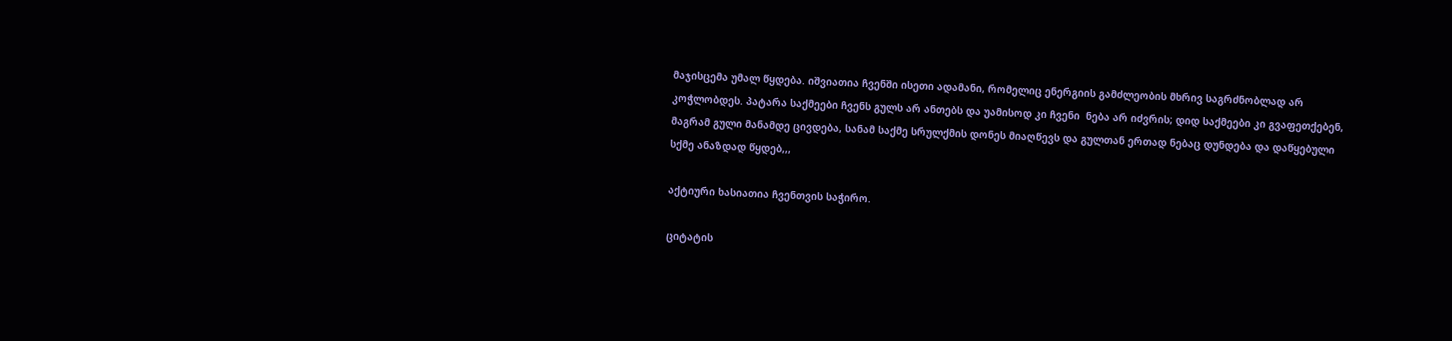მაჯისცემა უმალ წყდება. იშვიათია ჩვენში ისეთი ადამანი, რომელიც ენერგიის გამძლეობის მხრივ საგრძნობლად არ კოჭლობდეს. პატარა საქმეები ჩვენს გულს არ ანთებს და უამისოდ კი ჩვენი  ნება არ იძვრის; დიდ საქმეები კი გვაფეთქებენ, მაგრამ გული მანამდე ცივდება, სანამ საქმე სრულქმის დონეს მიაღწევს და გულთან ერთად ნებაც დუნდება და დაწყებული სქმე ანაზდად წყდებ,,,

აქტიური ხასიათია ჩვენთვის საჭირო.

ციტატის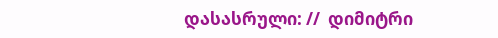დასასრული: //  დიმიტრი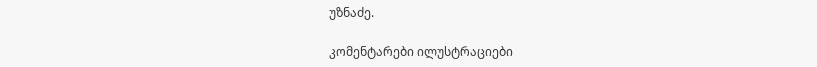უზნაძე.

კომენტარები ილუსტრაციები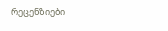რეცენზიები